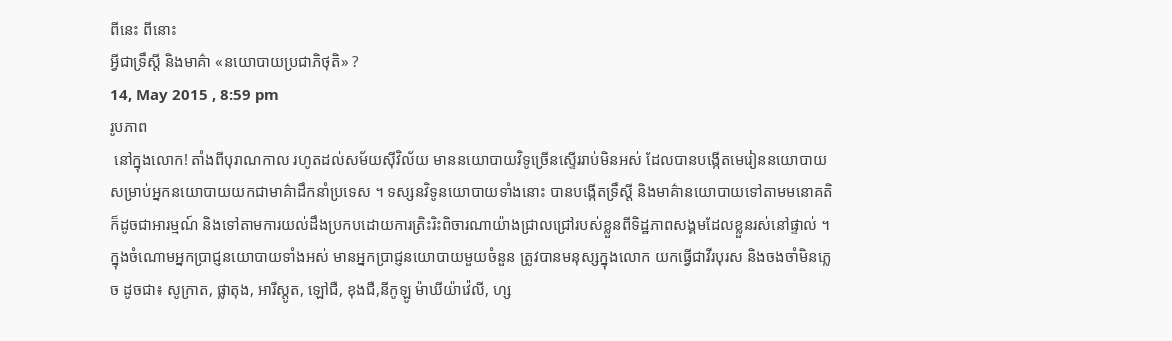ពីនេះ ពីនោះ
អ្វីជាទ្រឹស្តី និងមាគ៌ា «នយោបាយប្រជាភិថុតិ» ?
14, May 2015 , 8:59 pm
រូបភាព
 នៅក្នុងលោក! តាំងពីបុរាណកាល រហូតដល់សម័យស៊ីវិល័យ មាននយោបាយវិទូច្រើនស្ទើររាប់មិនអស់ ដែលបានបង្កើតមេរៀននយោបាយ សម្រាប់អ្នកនយោបាយយកជាមាគ៌ាដឹកនាំប្រទេស ។ ទស្សនវិទូនយោបាយទាំងនោះ បានបង្កើតទ្រឹស្តី និងមាគ៌ានយោបាយទៅតាមមនោគតិក៏ដូចជាអារម្មណ៍ និងទៅតាមការយល់ដឹងប្រកបដោយការត្រិះរិះពិចារណាយ៉ាងជ្រាលជ្រៅរបស់ខ្លួនពីទិដ្ឋភាពសង្គមដែលខ្លួនរស់នៅផ្ទាល់ ។ ក្នុងចំណោមអ្នកប្រាជ្ញនយោបាយទាំងអស់ មានអ្នកប្រាជ្ញនយោបាយមួយចំនួន ត្រូវបានមនុស្សក្នុងលោក យកធ្វើជាវីរបុរស និងចងចាំមិនភ្លេច ដូចជា៖ សូក្រាត, ផ្លាតុង, អារីស្តូត, ឡៅជឺ, ខុងជឺ,នីកូឡូ ម៉ាឃីយ៉ាវ៉េលី, ហ្ស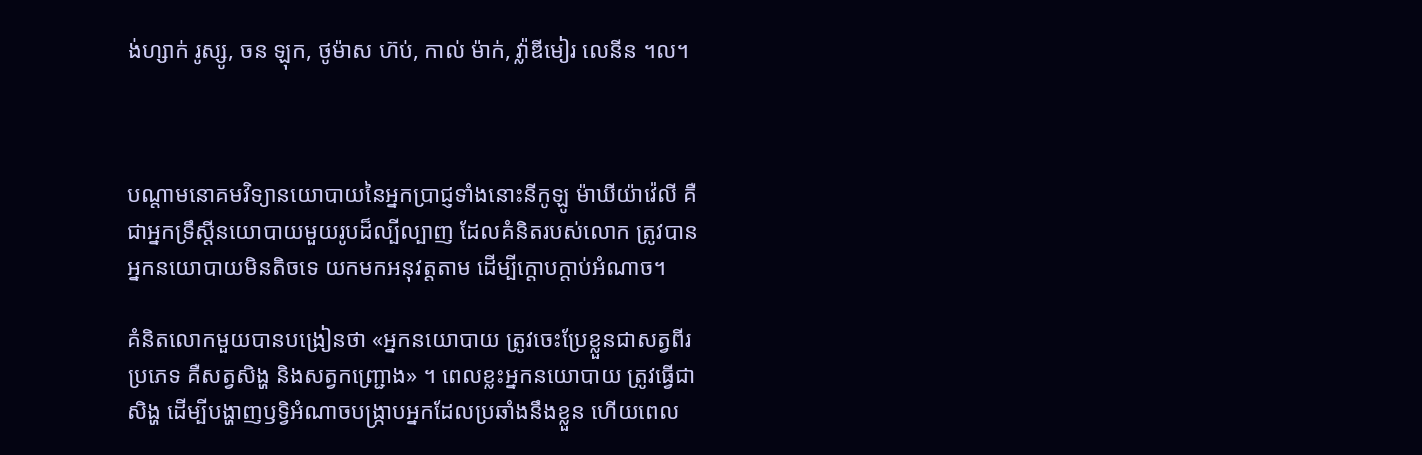ង់ហ្សាក់ រូស្សូ, ចន ឡុក, ថូម៉ាស ហ៊ប់, កាល់ ម៉ាក់, វ្ល៉ាឌីមៀរ លេនីន ។ល។



បណ្តាមនោគមវិទ្យានយោបាយនៃអ្នកប្រាជ្ញទាំងនោះនីកូឡូ ម៉ាឃីយ៉ាវ៉េលី គឺជាអ្នកទ្រឹស្តីនយោបាយមួយរូបដ៏ល្បីល្បាញ ដែលគំនិតរបស់លោក ត្រូវបានអ្នកនយោបាយមិនតិចទេ យកមកអនុវត្តតាម ដើម្បីក្តោបក្តាប់អំណាច។

គំនិតលោកមួយបានបង្រៀនថា «អ្នកនយោបាយ ត្រូវចេះប្រែខ្លួនជាសត្វពីរប្រភេទ គឺសត្វសិង្ហ និងសត្វកញ្ជ្រោង» ។ ពេលខ្លះអ្នកនយោបាយ ត្រូវធ្វើជាសិង្ហ ដើម្បីបង្ហាញឫទ្វិអំណាចបង្ក្រាបអ្នកដែលប្រឆាំងនឹងខ្លួន ហើយពេល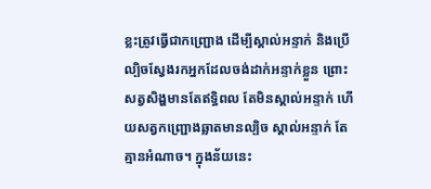ខ្លះត្រូវធ្វើជាកញ្ជ្រោង ដើម្បីស្គាល់អន្ទាក់ និងប្រើល្បិចស្វែងរកអ្នកដែលចង់ដាក់អន្ទាក់ខ្លួន ព្រោះសត្វសិង្ហមានតែឥទ្ធិពល តែមិនស្គាល់អន្ទាក់ ហើយសត្វកញ្ជ្រោងឆ្លាតមានល្បិច ស្គាល់អន្ទាក់ តែគ្មានអំណាច។ ក្នុងន័យនេះ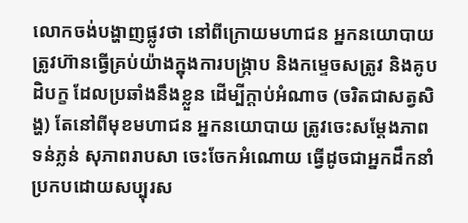លោកចង់បង្ហាញផ្លូវថា នៅពីក្រោយមហាជន អ្នកនយោបាយ ត្រូវហ៊ានធ្វើគ្រប់យ៉ាងក្នុងការបង្ក្រាប និងកម្ទេចសត្រូវ និងគូបដិបក្ខ ដែលប្រឆាំងនឹងខ្លួន ដើម្បីក្តាប់អំណាច (ចរិតជាសត្វសិង្ហ) តែនៅពីមុខមហាជន អ្នកនយោបាយ ត្រូវចេះសម្តែងភាពទន់ភ្លន់ សុភាពរាបសា ចេះចែកអំណោយ ធ្វើដូចជាអ្នកដឹកនាំប្រកបដោយសប្បុរស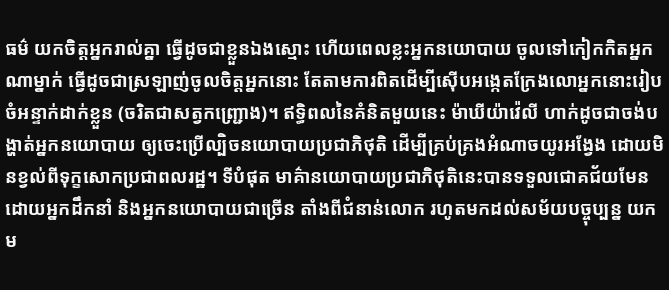ធម៌ យកចិត្តអ្នករាល់គ្នា ធ្វើដូចជាខ្លួនឯងស្មោះ ហើយពេលខ្លះអ្នកនយោបាយ ចូលទៅកៀកកិតអ្នកណាម្នាក់ ធ្វើដូចជាស្រឡាញ់ចូលចិត្តអ្នកនោះ តែតាមការពិតដើម្បីស៊ើបអង្កេតក្រែងលោអ្នកនោះរៀបចំអន្ទាក់ដាក់ខ្លួន (ចរិតជាសត្វកញ្ជ្រោង)។ ឥទ្ធិពលនៃគំនិតមួយនេះ ម៉ាឃីយ៉ាវ៉េលី ហាក់ដូចជាចង់បង្ហាត់អ្នកនយោបាយ ឲ្យចេះប្រើល្បិចនយោបាយប្រជាភិថុតិ ដើម្បីគ្រប់គ្រងអំណាចយូរអង្វែង ដោយមិនខ្វល់ពីទុក្ខសោកប្រជាពលរដ្ឋ។ ទីបំផុត មាគ៌ានយោបាយប្រជាភិថុតិនេះបានទទួលជោគជ័យមែន ដោយអ្នកដឹកនាំ និងអ្នកនយោបាយជាច្រើន តាំងពីជំនាន់លោក រហូតមកដល់សម័យបច្ចុប្បន្ន យកម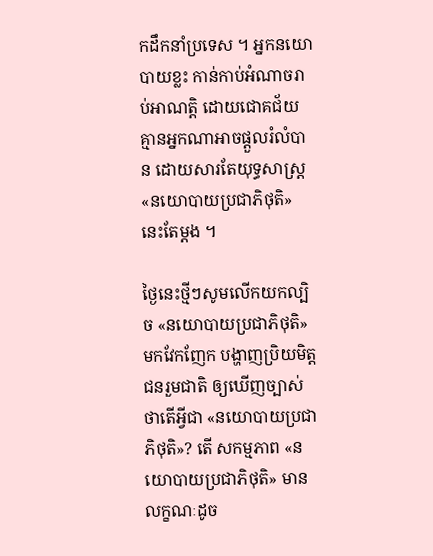កដឹកនាំប្រទេស ។ អ្នកនយោបាយខ្លះ កាន់កាប់អំណាចរាប់អាណត្តិ ដោយជោគជ័យ គ្មានអ្នកណាអាចផ្តួលរំលំបាន ដោយសារតែយុទ្ធសាស្ត្រ «នយោបាយប្រជាភិថុតិ» នេះតែម្តង ។

ថ្ងៃនេះថ្មីៗសូមលើកយកល្បិច «នយោបាយប្រជាភិថុតិ» មកវែកញែក បង្ហាញប្រិយមិត្តជនរួមជាតិ ឲ្យឃើញច្បាស់ថាតើអ្វីជា «នយោបាយប្រជាភិថុតិ»? តើ សកម្មភាព «នយោបាយប្រជាភិថុតិ» មានលក្ខណៈដូច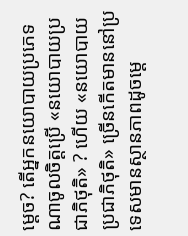ម្តេច? តើអ្នកនយោបាយប្រភេទណាចូលចិត្តប្រើ «នយោបាយប្រជាភិថុតិ» ? ហើយ «នយោបាយប្រជាភិថុតិ» ច្រើនកើតមាននៅប្រទេសមានស្ថានភាពដូចម្តេ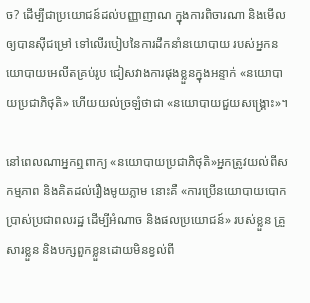ច? ដើម្បីជាប្រយោជន៍ដល់បញ្ញាញាណ ក្នុងការពិចារណា និងមើលឲ្យបានស៊ីជម្រៅ ទៅលើរបៀបនៃការដឹកនាំនយោបាយ របស់អ្នកនយោបាយអេលីតគ្រប់រូប ជៀសវាងការផុងខ្លួនក្នុងអន្ទាក់ «នយោបាយប្រជាភិថុតិ» ហើយយល់ច្រឡំថាជា «នយោបាយជួយសង្គ្រោះ»។

នៅពេលណាអ្នកឮពាក្យ «នយោបាយប្រជាភិថុតិ»អ្នកត្រូវយល់ពីសកម្មភាព និងគិតដល់រឿងមូយភ្លាម នោះគឺ «ការប្រើនយោបាយបោកប្រាស់ប្រជាពលរដ្ឋ ដើម្បីអំណាច និងផលប្រយោជន៍» របស់ខ្លួន គ្រួសារខ្លួន និងបក្សពួកខ្លួនដោយមិនខ្វល់ពី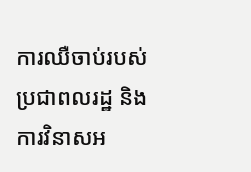ការឈឺចាប់របស់ប្រជាពលរដ្ឋ និងការវិនាសអ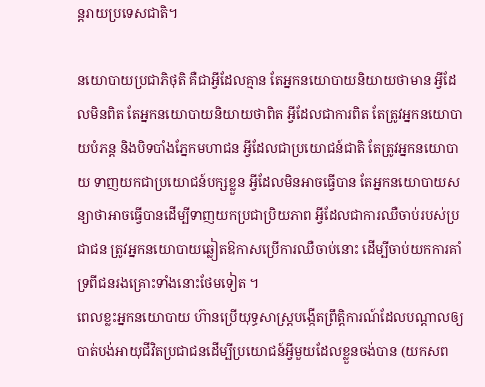ន្តរាយប្រទេសជាតិ។

នយោបាយប្រជាភិថុតិ គឺជាអ្វីដែលគ្មាន តែអ្នកនយោបាយនិយាយថាមាន អ្វីដែលមិនពិត តែអ្នកនយោបាយនិយាយថាពិត អ្វីដែលជាការពិត តែត្រូវអ្នកនយោបាយបំភន្ត និងបិទបាំងភ្នែកមហាជន អ្វីដែលជាប្រយោជន៍ជាតិ តែត្រូវអ្នកនយោបាយ ទាញយកជាប្រយោជន៍បក្សខ្លួន អ្វីដែលមិនអាចធ្វើបាន តែអ្នកនយោបាយសន្យាថាអាចធ្វើបានដើម្បីទាញយកប្រជាប្រិយភាព អ្វីដែលជាការឈឺចាប់របស់ប្រជាជន ត្រូវអ្នកនយោបាយឆ្លៀតឱកាសប្រើការឈឺចាប់នោះ ដើម្បីចាប់យកការគាំទ្រពីជនរងគ្រោះទាំងនោះថែមទៀត ។
ពេលខ្លះអ្នកនយោបាយ ហ៊ានប្រើយុទ្ធសាស្ត្របង្កើតព្រឹត្តិការណ៍ដែលបណ្តាលឲ្យបាត់បង់អាយុជីវិតប្រជាជនដើម្បីប្រយោជន៍អ្វីមួយដែលខ្លួនចង់បាន (យកសព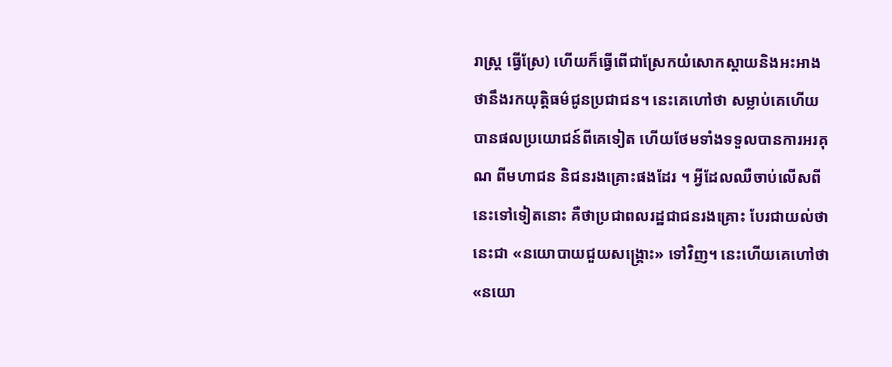រាស្ត្រ ធ្វើស្រែ) ហើយក៏ធ្វើពើជាស្រែកយំសោកស្តាយនិងអះអាងថានឹងរកយុត្តិធម៌ជូនប្រជាជន។ នេះគេហៅថា សម្លាប់គេហើយ បានផលប្រយោជន៍ពីគេទៀត ហើយថែមទាំងទទួលបានការអរគុណ ពីមហាជន និជនរងគ្រោះផងដែរ ។ អ្វីដែលឈឺចាប់លើសពីនេះទៅទៀតនោះ គឺថាប្រជាពលរដ្ឋជាជនរងគ្រោះ បែរជាយល់ថានេះជា «នយោបាយជួយសង្គ្រោះ» ទៅវិញ។ នេះហើយគេហៅថា «នយោ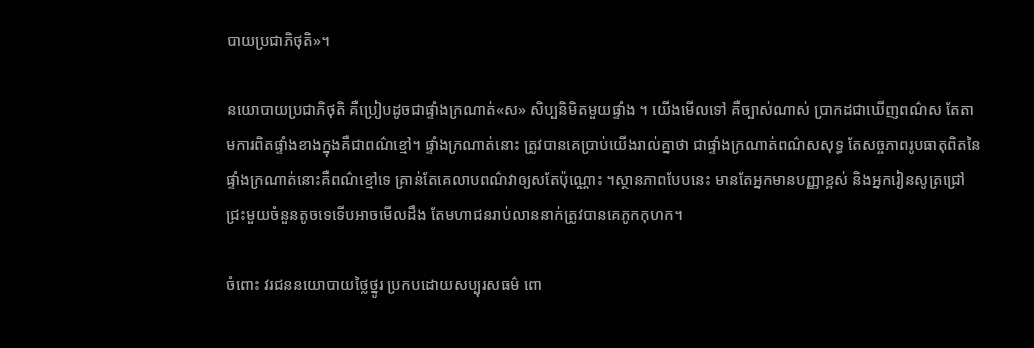បាយប្រជាភិថុតិ»។

នយោបាយប្រជាភិថុតិ គឺប្រៀបដូចជាផ្ទាំងក្រណាត់«ស» សិប្បនិមិតមួយផ្ទាំង ។ យើងមើលទៅ គឺច្បាស់ណាស់ ប្រាកដជាឃើញពណ៌ស តែតាមការពិតផ្ទាំងខាងក្នុងគឺជាពណ៌ខ្មៅ។ ផ្ទាំងក្រណាត់នោះ ត្រូវបានគេប្រាប់យើងរាល់គ្នាថា ជាផ្ទាំងក្រណាត់ពណ៌សសុទ្ធ តែសច្ចភាពរូបធាតុពិតនៃផ្ទាំងក្រណាត់នោះគឺពណ៌ខ្មៅទេ គ្រាន់តែគេលាបពណ៌វាឲ្យសតែប៉ុណ្ណោះ ។ស្ថានភាពបែបនេះ មានតែអ្នកមានបញ្ញាខ្ពស់ និងអ្នករៀនសូត្រជ្រៅជ្រះមួយចំនួនតូចទេទើបអាចមើលដឹង តែមហាជនរាប់លាននាក់ត្រូវបានគេភូកកុហក។

ចំពោះ វរជននយោបាយថ្លៃថ្នូរ ប្រកបដោយសប្បុរសធម៌ ពោ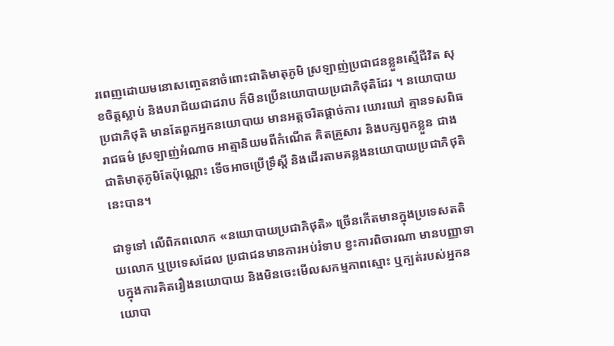រពេញដោយមនោសញ្ចេតនាចំពោះជាតិមាតុភូមិ ស្រឡាញ់ប្រជាជនខ្លួនស្មើជីវិត សុខចិត្តស្លាប់ និងបរាជ័យជាដរាប ក៏មិនប្រើនយោបាយប្រជាភិថុតិដែរ ។ នយោបាយប្រជាភិថុតិ មានតែពួកអ្នកនយោបាយ មានអត្តចរិតផ្តាច់ការ ឃោរឃៅ គ្មានទសពិធរាជធម៌ ស្រឡាញ់អំណាច អាត្មានិយមពីកំណើត គិតគ្រួសារ និងបក្សពួកខ្លួន ជាងជាតិមាតុភូមិតែប៉ុណ្ណោះ ទើចអាចប្រើទ្រឹស្តី និងដើរតាមគន្លងនយោបាយប្រជាភិថុតិនេះបាន។

ជាទូទៅ លើពិភពលោក «នយោបាយប្រជាភិថុតិ» ច្រើនកើតមានក្នុងប្រទេសតតិយលោក ឬប្រទេសដែល ប្រជាជនមានការអប់រំទាប ខ្វះការពិចារណា មានបញ្ញាទាបក្នុងការគិតរឿងនយោបាយ និងមិនចេះមើលសកម្មភាពស្មោះ ឬក្បត់របស់អ្នកនយោបា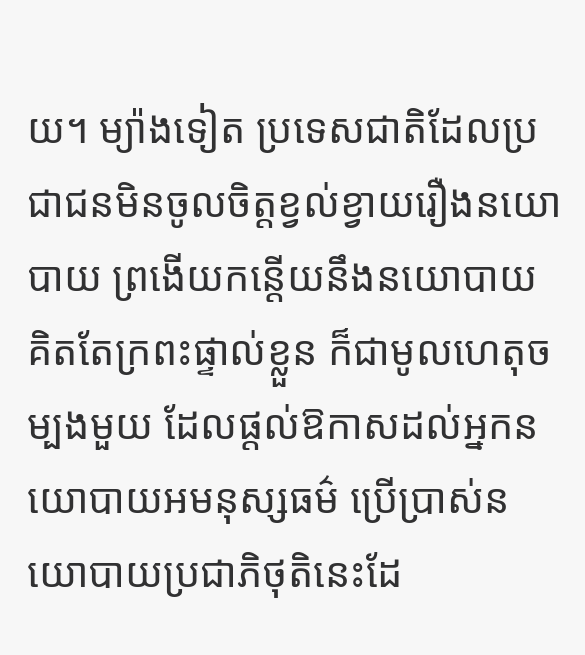យ។ ម្យ៉ាងទៀត ប្រទេសជាតិដែលប្រជាជនមិនចូលចិត្តខ្វល់ខ្វាយរឿងនយោបាយ ព្រងើយកន្តើយនឹងនយោបាយ គិតតែក្រពះផ្ទាល់ខ្លួន ក៏ជាមូលហេតុចម្បងមួយ ដែលផ្តល់ឱកាសដល់អ្នកនយោបាយអមនុស្សធម៌ ប្រើប្រាស់នយោបាយប្រជាភិថុតិនេះដែ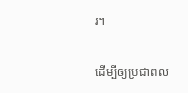រ។

ដើម្បីឲ្យប្រជាពល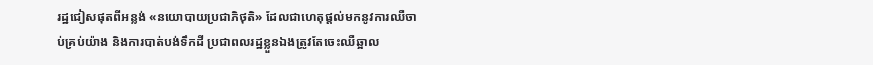រដ្ឋជៀសផុតពីអន្លង់ «នយោបាយប្រជាភិថុតិ» ដែលជាហេតុផ្តល់មកនូវការឈឺចាប់គ្រប់យ៉ាង និងការបាត់បង់ទឹកដី ប្រជាពលរដ្ឋខ្លួនឯងត្រូវតែចេះឈឺឆ្អាល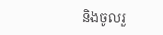និងចូលរួ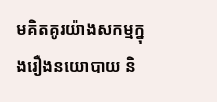មគិតគូរយ៉ាងសកម្មក្នុងរឿងនយោបាយ និ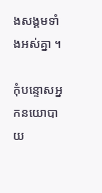ងសង្គមទាំងអស់គ្នា ។

កុំបន្ទោសអ្នកនយោបាយ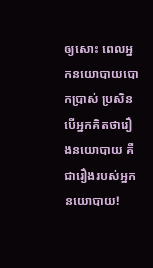ឲ្យសោះ ពេលអ្នកនយោបាយបោកប្រាស់ ប្រសិនបើអ្នកគិតថារឿងនយោបាយ គឺជារឿងរបស់អ្នកនយោបាយ!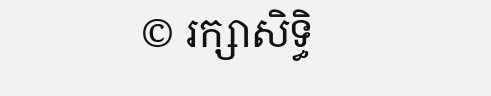© រក្សាសិទ្ធិ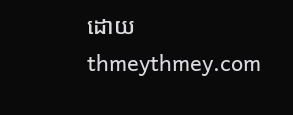ដោយ thmeythmey.com